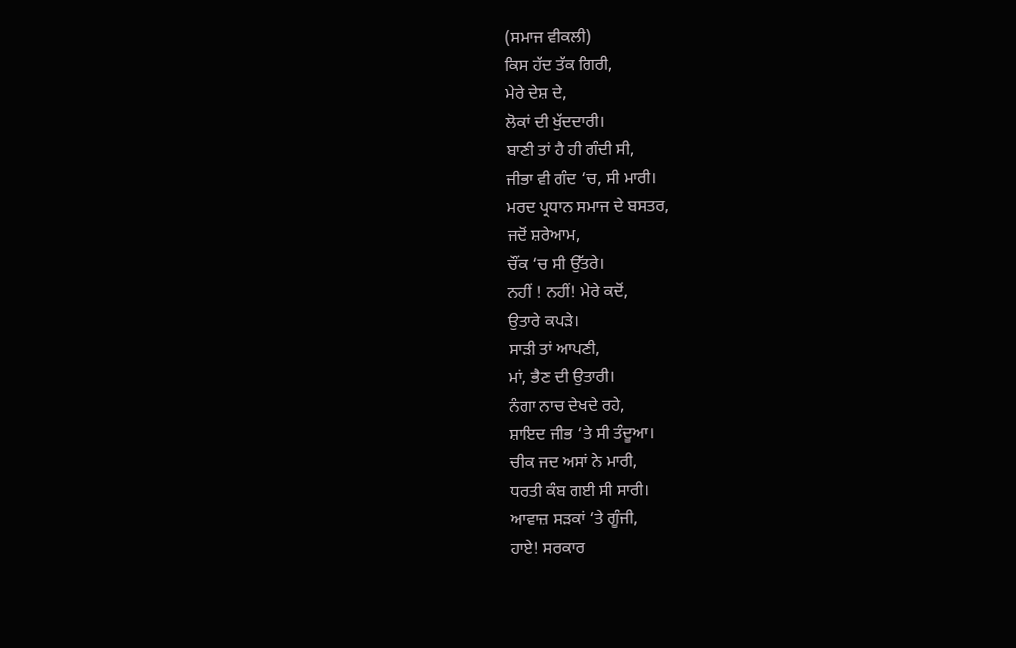(ਸਮਾਜ ਵੀਕਲੀ)
ਕਿਸ ਹੱਦ ਤੱਕ ਗਿਰੀ,
ਮੇਰੇ ਦੇਸ਼ ਦੇ,
ਲੋਕਾਂ ਦੀ ਖੁੱਦਦਾਰੀ।
ਬਾਣੀ ਤਾਂ ਹੈ ਹੀ ਗੰਦੀ ਸੀ,
ਜੀਭਾ ਵੀ ਗੰਦ ‘ਚ, ਸੀ ਮਾਰੀ।
ਮਰਦ ਪ੍ਰਧਾਨ ਸਮਾਜ ਦੇ ਬਸਤਰ,
ਜਦੋਂ ਸ਼ਰੇਆਮ,
ਚੌਂਕ ‘ਚ ਸੀ ਉੱਤਰੇ।
ਨਹੀਂ ! ਨਹੀਂ! ਮੇਰੇ ਕਦੋਂ,
ਉਤਾਰੇ ਕਪੜੇ।
ਸਾੜੀ ਤਾਂ ਆਪਣੀ,
ਮਾਂ, ਭੈਣ ਦੀ ਉਤਾਰੀ।
ਨੰਗਾ ਨਾਚ ਦੇਖਦੇ ਰਹੇ,
ਸ਼ਾਇਦ ਜੀਭ ‘ਤੇ ਸੀ ਤੰਦੂਆ।
ਚੀਕ ਜਦ ਅਸਾਂ ਨੇ ਮਾਰੀ,
ਧਰਤੀ ਕੰਬ ਗਈ ਸੀ ਸਾਰੀ।
ਆਵਾਜ਼ ਸੜਕਾਂ ‘ਤੇ ਗੂੰਜੀ,
ਹਾਏ! ਸਰਕਾਰ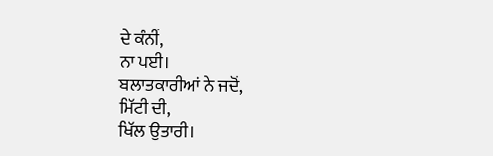ਦੇ ਕੰਨੀਂ,
ਨਾ ਪਈ।
ਬਲਾਤਕਾਰੀਆਂ ਨੇ ਜਦੋਂ,
ਮਿੱਟੀ ਦੀ,
ਖਿੱਲ ਉਤਾਰੀ।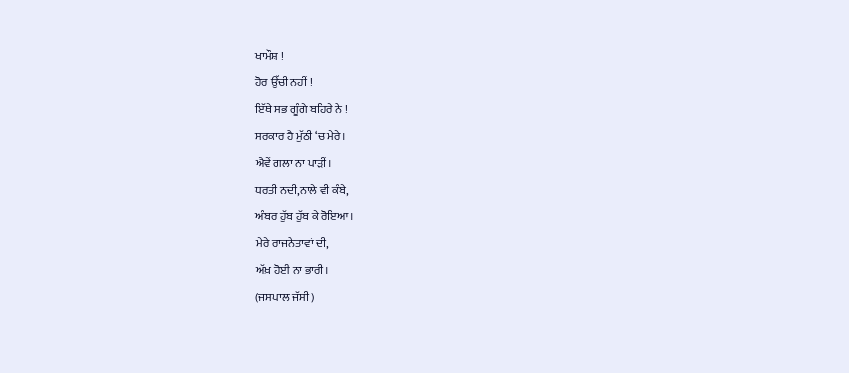ਖਾਮੌਸ਼ !
ਹੋਰ ਉੱਚੀ ਨਹੀਂ !
ਇੱਥੇ ਸਭ ਗੂੰਗੇ ਬਹਿਰੇ ਨੇ !
ਸਰਕਾਰ ਹੈ ਮੁੱਠੀ ‘ਚ ਮੇਰੇ।
ਐਵੇਂ ਗਲਾ ਨਾ ਪਾੜੀਂ।
ਧਰਤੀ ਨਦੀ,ਨਾਲੇ ਵੀ ਕੰਬੇ,
ਅੰਬਰ ਹੁੱਬ ਹੁੱਬ ਕੇ ਰੋਇਆ।
ਮੇਰੇ ਰਾਜਨੇਤਾਵਾਂ ਦੀ,
ਅੱਖ਼ ਹੋਈ ਨਾ ਭਾਰੀ।
(ਜਸਪਾਲ ਜੱਸੀ)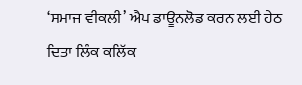‘ਸਮਾਜ ਵੀਕਲੀ’ ਐਪ ਡਾਊਨਲੋਡ ਕਰਨ ਲਈ ਹੇਠ ਦਿਤਾ ਲਿੰਕ ਕਲਿੱਕ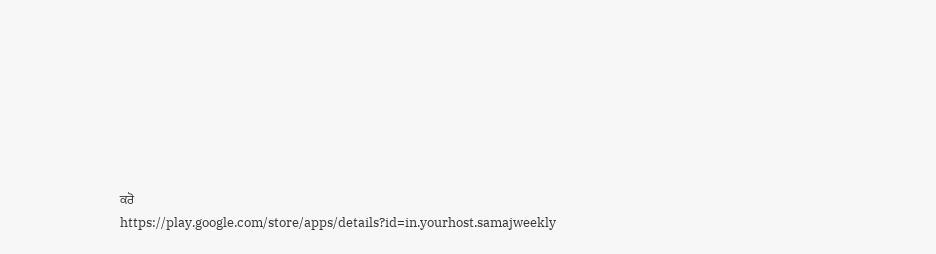ਕਰੋ
https://play.google.com/store/apps/details?id=in.yourhost.samajweekly